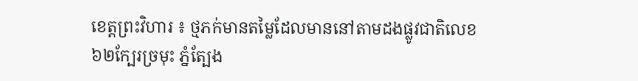ខេត្តព្រះវិហារ ៖ ថ្មភក់មានតម្លៃដែលមាននៅតាមដងផ្លូវជាតិលេខ៦២ក្បែរច្រមុះ ភ្នំត្បែង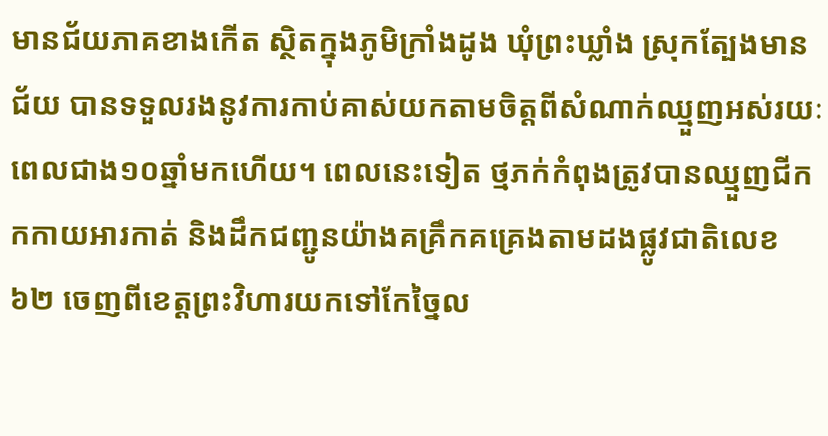មានជ័យភាគខាងកើត ស្ថិតក្នុងភូមិក្រាំងដូង ឃុំព្រះឃ្លាំង ស្រុកត្បែងមានជ័យ បានទទួលរងនូវការកាប់គាស់យកតាមចិត្តពីសំណាក់ឈ្មួញអស់រយៈពេលជាង១០ឆ្នាំមកហើយ។ ពេលនេះទៀត ថ្មភក់កំពុងត្រូវបានឈ្មួញជីកកកាយអារកាត់ និងដឹកជញ្ជូនយ៉ាងគគ្រឹកគគ្រេងតាមដងផ្លូវជាតិលេខ៦២ ចេញពីខេត្ដព្រះវិហារយកទៅកែច្នៃល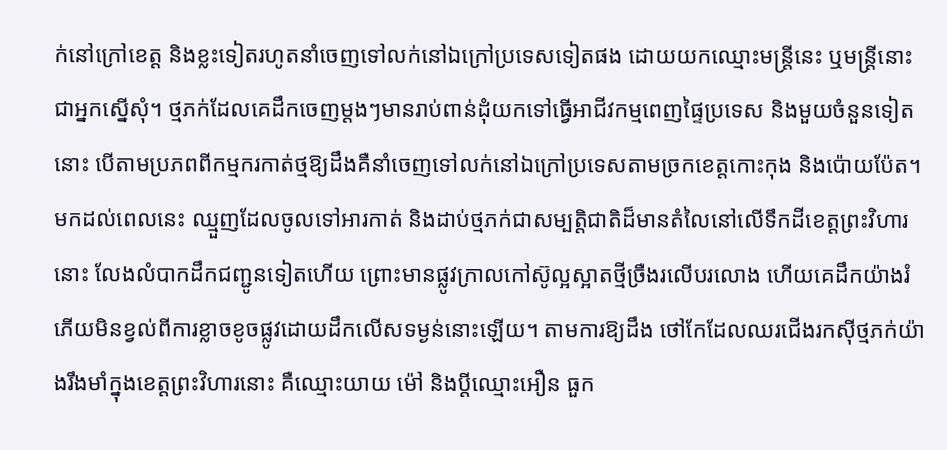ក់នៅក្រៅខេត្ដ និងខ្លះទៀតរហូតនាំចេញទៅលក់នៅឯក្រៅប្រទេសទៀតផង ដោយយកឈ្មោះមន្ត្រីនេះ ឬមន្ត្រីនោះជាអ្នកស្នើសុំ។ ថ្មភក់ដែលគេដឹកចេញម្តងៗមានរាប់ពាន់ដុំយកទៅធ្វើអាជីវកម្មពេញផ្ទៃប្រទេស និងមួយចំនួនទៀតនោះ បើតាមប្រភពពីកម្មករកាត់ថ្មឱ្យដឹងគឺនាំចេញទៅលក់នៅឯក្រៅប្រទេសតាមច្រកខេត្តកោះកុង និងប៉ោយប៉ែត។
មកដល់ពេលនេះ ឈ្មួញដែលចូលទៅអារកាត់ និងដាប់ថ្មភក់ជាសម្បត្ដិជាតិដ៏មានតំលៃនៅលើទឹកដីខេត្ដព្រះវិហារនោះ លែងលំបាកដឹកជញ្ជូនទៀតហើយ ព្រោះមានផ្លូវក្រាលកៅស៊ូល្អស្អាតថ្មីច្រឺងរលើបរលោង ហើយគេដឹកយ៉ាងរំភើយមិនខ្វល់ពីការខ្លាចខូចផ្លូវដោយដឹកលើសទម្ងន់នោះឡើយ។ តាមការឱ្យដឹង ថៅកែដែលឈរជើងរកស៊ីថ្មភក់យ៉ាងរឹងមាំក្នុងខេត្ដព្រះវិហារនោះ គឺឈ្មោះយាយ ម៉ៅ និងប្ដីឈ្មោះអឿន ធួក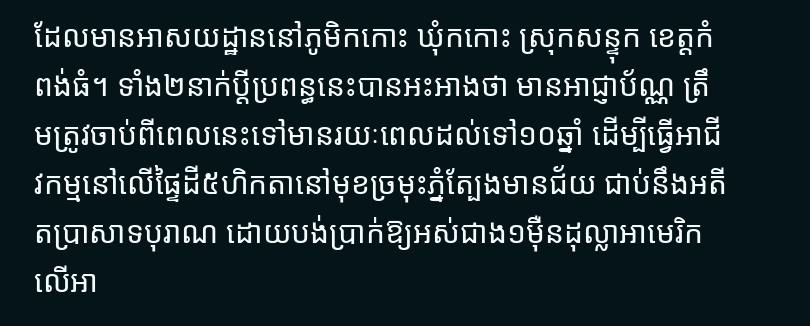ដែលមានអាសយដ្ឋាននៅភូមិកកោះ ឃុំកកោះ ស្រុកសន្ទុក ខេត្ដកំពង់ធំ។ ទាំង២នាក់ប្ដីប្រពន្ធនេះបានអះអាងថា មានអាជ្ញាប័ណ្ណ ត្រឹមត្រូវចាប់ពីពេលនេះទៅមានរយៈពេលដល់ទៅ១០ឆ្នាំ ដើម្បីធ្វើអាជីវកម្មនៅលើផ្ទៃដី៥ហិកតានៅមុខច្រមុះភ្នំត្បែងមានជ័យ ជាប់នឹងអតីតប្រាសាទបុរាណ ដោយបង់ប្រាក់ឱ្យអស់ជាង១ម៉ឺនដុល្លាអាមេរិក លើអា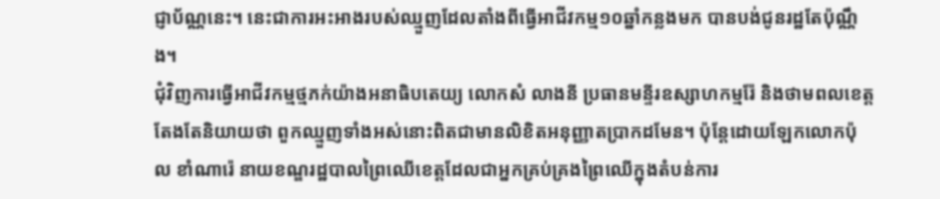ជ្ញាប័ណ្ណនេះ។ នេះជាការអះអាងរបស់ឈ្មួញដែលតាំងពីធ្វើអាជីវកម្ម១០ឆ្នាំកន្លងមក បានបង់ជូនរដ្ឋតែប៉ុណ្ណឹង។
ជុំវិញការធ្វើអាជីវកម្មថ្មភក់យ៉ាងអនាធិបតេយ្យ លោកសំ លាងនី ប្រធានមន្ទីរឧស្សាហកម្មរ៉ែ និងថាមពលខេត្តតែងតែនិយាយថា ពួកឈ្មួញទាំងអស់នោះពិតជាមានលិខិតអនុញ្ញាតប្រាកដមែន។ ប៉ុន្ដែដោយឡែកលោកប៉ុល ខាំណារ៉េ នាយខណ្ឌរដ្ឋបាលព្រៃឈើខេត្ដដែលជាអ្នកគ្រប់គ្រងព្រៃឈើក្នុងតំបន់ការ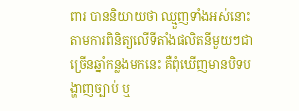ពារ បាននិយាយថា ឈ្មួញទាំងអស់នោះតាមការពិនិត្យលើទីតាំងផលិតនីមួយៗជាច្រើនឆ្នាំកន្លងមកនេះ គឺពុំឃើញមានបិទបង្ហាញច្បាប់ ឬ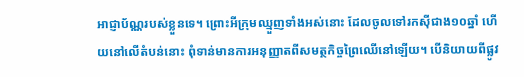អាជ្ញាប័ណ្ណរបស់ខ្លួនទេ។ ព្រោះអីក្រុមឈ្មួញទាំងអស់នោះ ដែលចូលទៅរកស៊ីជាង១០ឆ្នាំ ហើយនៅលើតំបន់នោះ ពុំទាន់មានការអនុញ្ញាតពីសមត្ថកិច្ចព្រៃឈើនៅឡើយ។ បើនិយាយពីផ្លូវ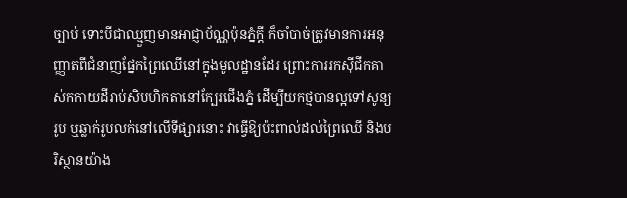ច្បាប់ ទោះបីជាឈ្មួញមានអាជ្ញាប័ណ្ណប៉ុនភ្នំក្ដី ក៏ចាំបាច់ត្រូវមានការអនុញ្ញាតពីជំនាញផ្នែកព្រៃឈើនៅក្នុងមូលដ្ឋានដែរ ព្រោះការរកស៊ីជីកគាស់កកាយដីរាប់សិបហិកតានៅក្បែរជើងភ្នំ ដើម្បីយកថ្មបានល្អទៅសូន្យរូប ឬឆ្លាក់រូបលក់នៅលើទីផ្សារនោះ វាធ្វើឱ្យប៉ះពាល់ដល់ព្រៃឈើ និងបរិស្ថានយ៉ាង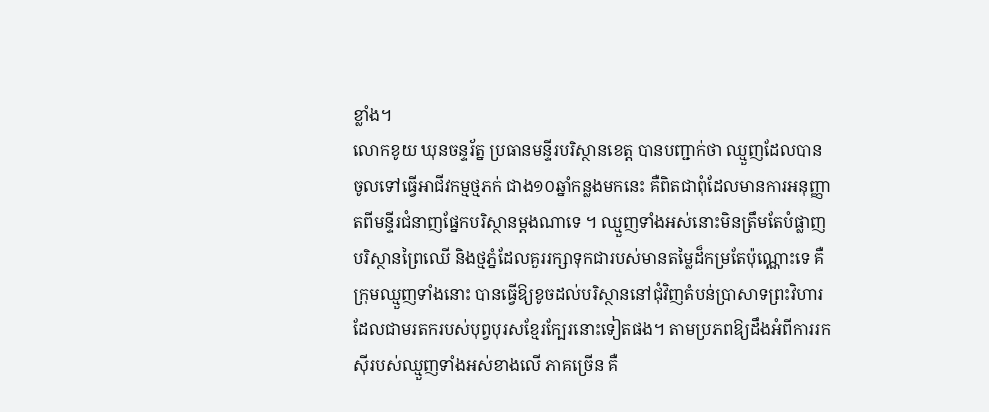ខ្លាំង។
លោកខូយ ឃុនចន្ទរ័ត្ន ប្រធានមន្ទីរបរិស្ថានខេត្ដ បានបញ្ជាក់ថា ឈ្មួញដែលបានចូលទៅធ្វើអាជីវកម្មថ្មភក់ ជាង១០ឆ្នាំកន្លងមកនេះ គឺពិតជាពុំដែលមានការអនុញ្ញាតពីមន្ទីរជំនាញផ្នែកបរិស្ថានម្ដងណាទេ ។ ឈ្មួញទាំងអស់នោះមិនត្រឹមតែបំផ្លាញបរិស្ថានព្រៃឈើ និងថ្មភ្នំដែលគួររក្សាទុកជារបស់មានតម្លៃដ៏កម្រតែប៉ុណ្ណោះទេ គឺក្រុមឈ្មួញទាំងនោះ បានធ្វើឱ្យខូចដល់បរិស្ថាននៅជុំវិញតំបន់ប្រាសាទព្រះវិហារដែលជាមរតករបស់បុព្វបុរសខ្មែរក្បែរនោះទៀតផង។ តាមប្រភពឱ្យដឹងអំពីការរកស៊ីរបស់ឈ្មួញទាំងអស់ខាងលើ ភាគច្រើន គឺ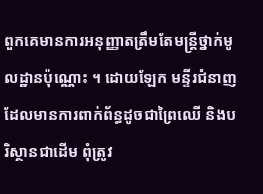ពួកគេមានការអនុញ្ញាតត្រឹមតែមន្ត្រីថ្នាក់មូលដ្ឋានប៉ុណ្ណោះ ។ ដោយឡែក មន្ទីរជំនាញដែលមានការពាក់ព័ន្ធដូចជាព្រៃឈើ និងបរិស្ថានជាដើម ពុំត្រូវ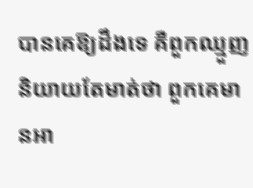បានគេឱ្យដឹងទេ គឺពួកឈ្មួញនិយាយតែមាត់ថា ពួកគេមានអា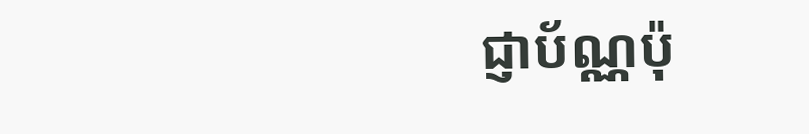ជ្ញាប័ណ្ណប៉ុ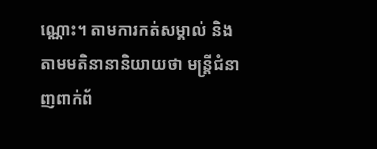ណ្ណោះ។ តាមការកត់សម្គាល់ និងតាមមតិនានានិយាយថា មន្ត្រីជំនាញពាក់ព័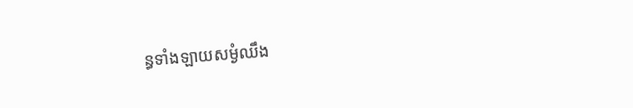ន្ធទាំងឡាយសម្ងំឈឹង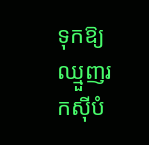ទុកឱ្យឈ្មួញរកស៊ីបំ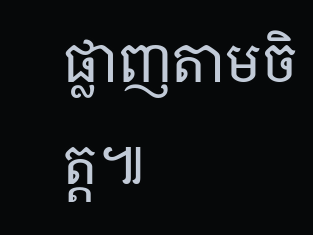ផ្លាញតាមចិត្ត៕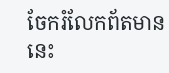ចែករំលែកព័តមាននេះ